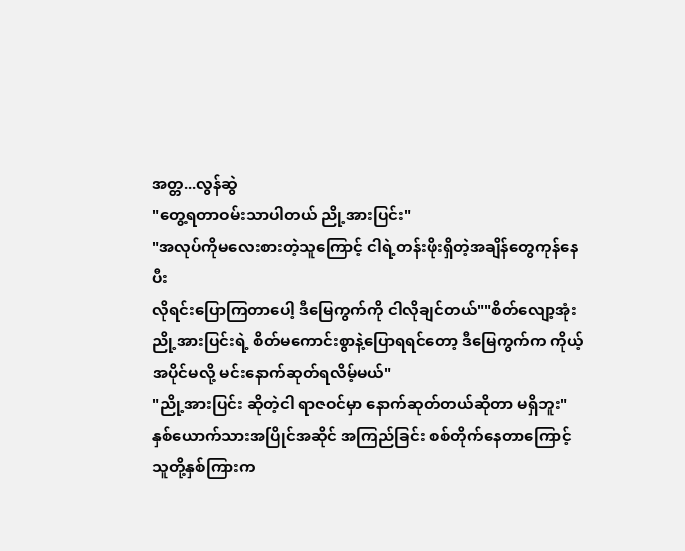အတ္တ...လွန်ဆွဲ
"တွေ့ရတာဝမ်းသာပါတယ် ညို့အားပြင်း"
"အလုပ်ကိုမလေးစားတဲ့သူကြောင့် ငါရဲ့တန်းဖိုးရှိတဲ့အချိန်တွေကုန်နေပီး
လိုရင်းပြောကြတာပေါ့ ဒီမြေကွက်ကို ငါလိုချင်တယ်""စိတ်လျော့အုံး ညို့အားပြင်းရဲ့ စိတ်မကောင်းစွာနဲ့ပြောရရင်တော့ ဒီမြေကွက်က ကိုယ့်အပိုင်မလို့ မင်းနောက်ဆုတ်ရလိမ့်မယ်"
"ညို့အားပြင်း ဆိုတဲ့ငါ ရာဇဝင်မှာ နောက်ဆုတ်တယ်ဆိုတာ မရှိဘူး"
နှစ်ယောက်သားအပြိုင်အဆိုင် အကြည်ခြင်း စစ်တိုက်နေတာကြောင့် သူတို့နှစ်ကြားက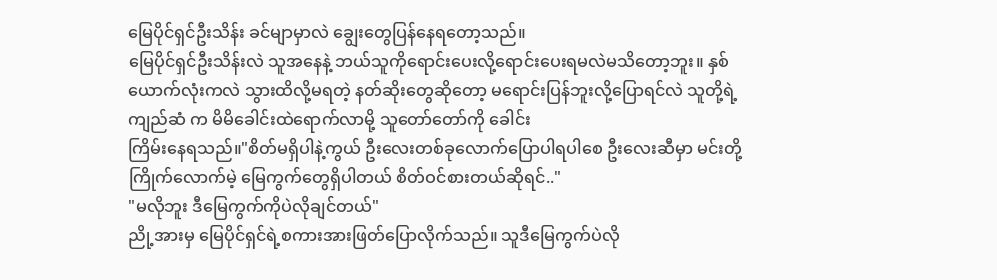မြေပိုင်ရှင်ဦးသိန်း ခင်မျာမှာလဲ ချွေးတွေပြန်နေရတော့သည်။
မြေပိုင်ရှင်ဦးသိန်းလဲ သူအနေနဲ့ ဘယ်သူကိုရောင်းပေးလို့ရောင်းပေးရမလဲမသိတော့ဘူး။ နှစ်ယောက်လုံးကလဲ သွားထိလို့မရတဲ့ နတ်ဆိုးတွေဆိုတော့ မရောင်းပြန်ဘူးလို့ပြောရင်လဲ သူတို့ရဲ့ ကျည်ဆံ က မိမိခေါင်းထဲရောက်လာမို့ သူတော်တော်ကို ခေါင်း
ကြိမ်းနေရသည်။"စိတ်မရှိပါနဲ့ကွယ် ဦးလေးတစ်ခုလောက်ပြောပါရပါစေ ဦးလေးဆီမှာ မင်းတို့ကြိုက်လောက်မဲ့ မြေကွက်တွေရှိပါတယ် စိတ်ဝင်စားတယ်ဆိုရင်.."
"မလိုဘူး ဒီမြေကွက်ကိုပဲလိုချင်တယ်"
ညို့အားမှ မြေပိုင်ရှင်ရဲ့စကားအားဖြတ်ပြောလိုက်သည်။ သူဒီမြေကွက်ပဲလို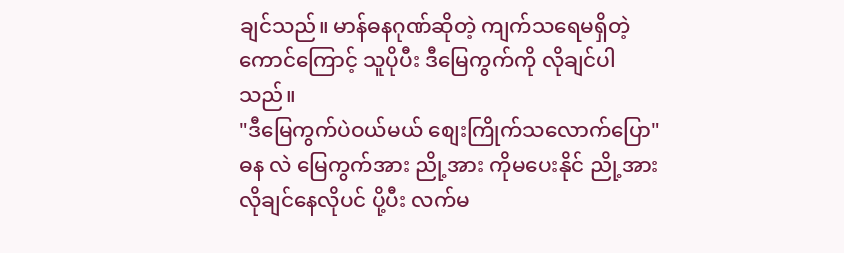ချင်သည်။ မာန်ဓနဂုဏ်ဆိုတဲ့ ကျက်သရေမရှိတဲ့ကောင်ကြောင့် သူပိုပီး ဒီမြေကွက်ကို လိုချင်ပါသည်။
"ဒီမြေကွက်ပဲဝယ်မယ် စျေးကြိုက်သလောက်ပြော"
ဓန လဲ မြေကွက်အား ညို့အား ကိုမပေးနိုင် ညို့အား လိုချင်နေလိုပင် ပို့ပီး လက်မ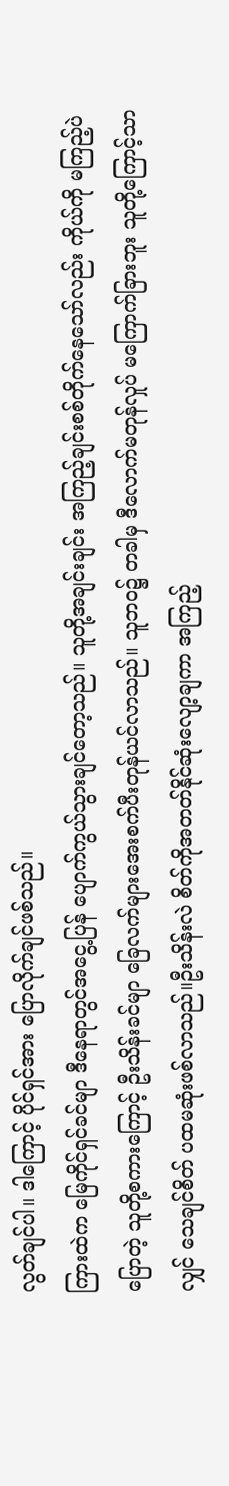လွတ်ချင်ပါ။ ဒါကြောင့် ပိုင်ရှင်အား ပြောလိုက်ချင်ဖစ်သည်။
ကြားထဲက မြေကိုင်ရှင်ခင်မျာ ဒီနေရာတွင်အငွေ့ပြန် ပျောက်ကွယ်သွားချင်တော့သည်။ သူတို့အချင်းချင်း အကြည့်ချင်းစစ်တိုက်နေသော်လည်း ကိုယ်ကို မကြည့်ပဲပြောတဲ့ သူတို့စကားကြောင့် ဦးသိန်းခင်မျာ ခြေလက်များအေးစက်ပီးတုန်ယင်လာသည်။ သူဘဝ၌ တခါမှ ဒီလောက်မတုန်လှုပ် မကြောက်ခြားဘူး သူတို့ကြောင့်သာလျှင် သေချင်စိတ် ပထမဆုံးဖစ်လာသည်။ဦးသိန်းလဲ စိတ်ကိုအတတ်နိုင်ဆုံးလျော့ချကာ အကြည့်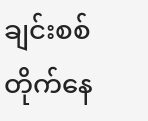ချင်းစစ်တိုက်နေ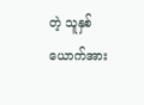တဲ့ သူနှစ်ယောက်အား